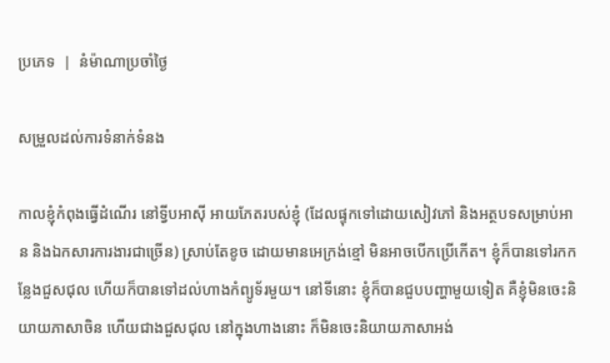ប្រភេទ  |  នំម៉ាណាប្រចាំថ្ងៃ

សម្រួលដល់ការទំនាក់ទំនង

កាលខ្ញុំកំពុងធ្វើដំណើរ នៅទ្វីបអាស៊ី អាយភែតរបស់ខ្ញុំ (ដែលផ្ទុកទៅដោយសៀវភៅ និងអត្ថបទសម្រាប់អាន និងឯកសារការងារជាច្រើន) ស្រាប់តែខូច ដោយមានអេក្រង់ខ្មៅ មិនអាចបើកប្រើកើត។ ខ្ញុំក៏បានទៅរកកន្លែងជួសជុល ហើយក៏បានទៅដល់ហាងកំព្យូទ័រមួយ។ នៅទីនោះ ខ្ញុំក៏បានជួបបញ្ហាមួយទៀត គឺខ្ញុំមិនចេះនិយាយភាសាចិន ហើយជាងជួសជុល នៅក្នុងហាងនោះ ក៏មិនចេះនិយាយភាសាអង់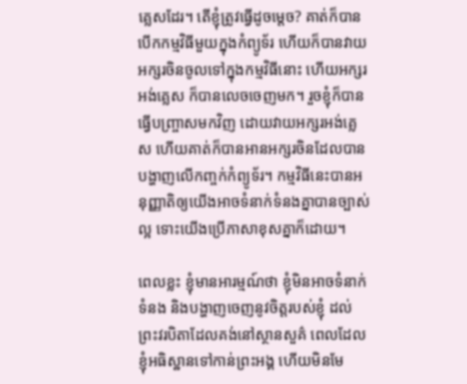គ្លេសដែរ។ តើខ្ញុំត្រូវធ្វើដូចម្តេច? គាត់ក៏បានបើកកម្មវិធីមួយក្នុងកំព្យូទ័រ ហើយក៏បានវាយអក្សរចិនចូលទៅក្នុងកម្មវិធីនោះ ហើយអក្សរអង់គ្លេស ក៏បានលេចចេញមក។ រួចខ្ញុំក៏បានធ្វើបញ្ច្រាសមកវិញ ដោយវាយអក្សរអង់គ្លេស ហើយគាត់ក៏បានអានអក្សរចិនដែលបានបង្ហាញលើកញ្ចក់កំព្យូទ័រ។ កម្មវិធីនេះបានអនុញ្ញាតិឲ្យយើងអាចទំនាក់ទំនងគ្នាបានច្បាស់ល្អ ទោះយើងប្រើភាសាខុសគ្នាក៏ដោយ។

ពេលខ្លះ ខ្ញុំមានអារម្មណ៍ថា ខ្ញុំមិនអាចទំនាក់ទំនង និងបង្ហាញចេញនូវចិត្តរបស់ខ្ញុំ ដល់ព្រះវរបិតាដែលគង់នៅស្ថានសួគ៌ ពេលដែលខ្ញុំអធិស្ឋានទៅកាន់ព្រះអង្គ ហើយមិនមែ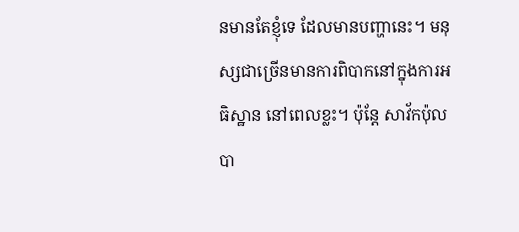នមានតែខ្ញុំទេ ដែលមានបញ្ហានេះ។ មនុស្សជាច្រើនមានការពិបាកនៅក្នុងការអធិស្ឋាន នៅពេលខ្លះ។ ប៉ុន្តែ សាវ័កប៉ុលបា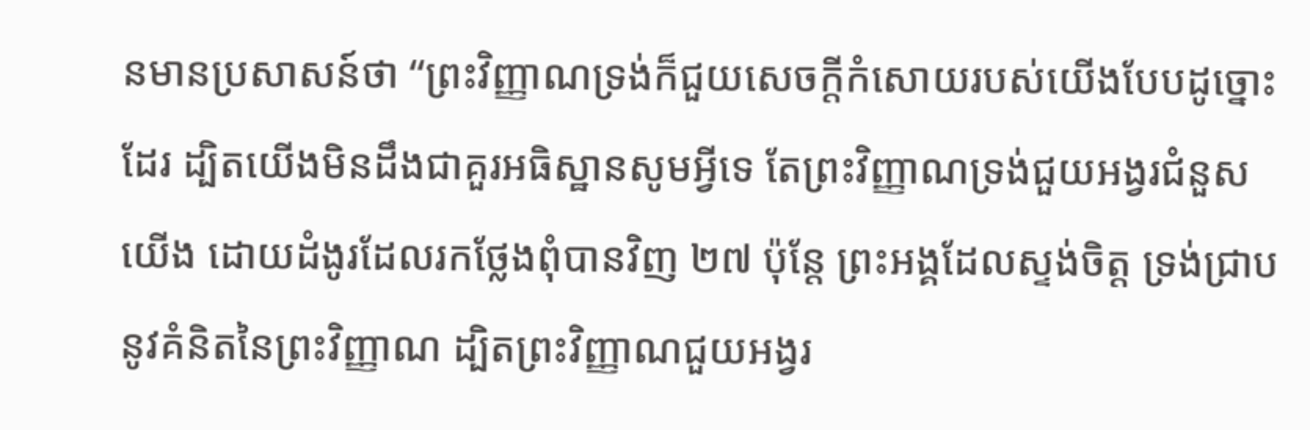នមានប្រសាសន៍ថា “ព្រះវិញ្ញាណទ្រង់ក៏ជួយសេចក្តីកំសោយរបស់យើងបែបដូច្នោះដែរ ដ្បិតយើងមិនដឹងជាគួរអធិស្ឋានសូមអ្វីទេ តែព្រះវិញ្ញាណទ្រង់ជួយអង្វរជំនួសយើង ដោយដំងូរដែលរកថ្លែងពុំបានវិញ ២៧ ប៉ុន្តែ ព្រះអង្គដែលស្ទង់ចិត្ត ទ្រង់ជ្រាបនូវគំនិតនៃព្រះវិញ្ញាណ ដ្បិតព្រះវិញ្ញាណជួយអង្វរ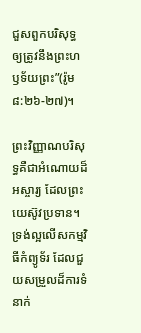ជួសពួកបរិសុទ្ធ ឲ្យត្រូវនឹងព្រះហឫទ័យព្រះ”(រ៉ូម ៨:២៦-២៧)។

ព្រះវិញ្ញាណបរិសុទ្ធគឺជាអំណោយដ៏អស្ចារ្យ ដែលព្រះយេស៊ូវប្រទាន។ ទ្រង់ល្អលើសកម្មវិធីកំព្យូទ័រ ដែលជួយសម្រួលដ៏ការទំនាក់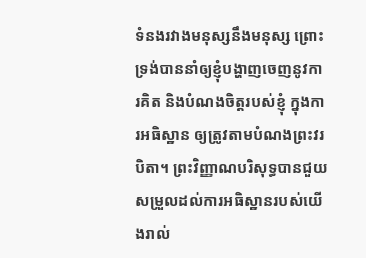ទំនងរវាងមនុស្សនឹងមនុស្ស ព្រោះទ្រង់បាននាំឲ្យខ្ញុំបង្ហាញចេញនូវការគិត និងបំណងចិត្តរបស់ខ្ញុំ ក្នុងការអធិស្ឋាន ឲ្យត្រូវតាមបំណងព្រះវរបិតា។ ព្រះវិញ្ញាណបរិសុទ្ធបានជួយសម្រួលដល់ការអធិស្ឋានរបស់យើងរាល់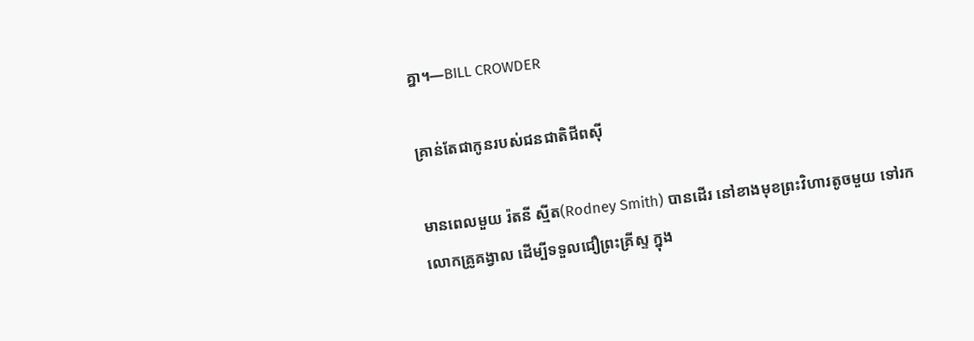គ្នា។—BILL CROWDER

គ្រាន់តែជាកូនរបស់ជនជាតិជីពស៊ី

មានពេលមួយ រ៉តនី ស្មីត(Rodney Smith) បានដើរ នៅខាងមុខព្រះវិហារតូចមួយ ទៅរកលោកគ្រូគង្វាល ដើម្បីទទួលជឿព្រះគ្រីស្ទ ក្នុង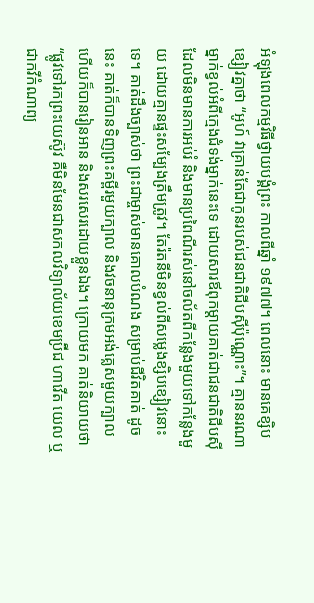អំឡុងពេលកម្មវិធីថ្វាយបង្គំព្រះ កាលពីឆ្នាំ ១៩៧៧។ ពេលនោះ មានគេខ្សិបខ្សៀវគ្នាថា “អូហ៍ វាគ្រាន់តែជាកូនរបស់ជនជាតិជីបស៊ីប៉ុណ្ណោះ”។ គ្មាននរណាម្នាក់ខ្វល់អំពីក្មេងជំទង់ម្នាក់នេះទេ ដោយសារឪពុកម្តាយគាត់ជាជនជាតិជីបស៊ី ដែលមិនមានការអប់រំ និងមានប្រពៃណីរស់នៅចល័តពីកន្លែងមួយទៅកន្លែងមួយ ដោយគ្មានផ្ទះសម្បែងត្រឹមត្រូវ។ តែរ៉តនីមិនខ្វល់ពីសម្លេងខ្សិបខ្សៀវនោះទេ។ គាត់ដឹងច្បាស់ថា ព្រះជាម្ចាស់មានគោលបំណង សម្រាប់ជីវិតគាត់ ដូចនេះ គាត់ក៏បានទិញព្រះគម្ពីរមួយក្បាល និងវចនានុក្រមអង់គ្លេសមួយក្បាល ហើយក៏បានរៀនអាន និងសរសេរដោយខ្លួនឯង។ ក្រោយមក គាត់និយាយថា “ផ្លូវទៅរកព្រះយេស៊ូវ គឺមិនមែនជាសកលវិទ្យាល័យខេមប្រ៊ីជ ហាវើត យេល ឬជាកវីកំណាព្យ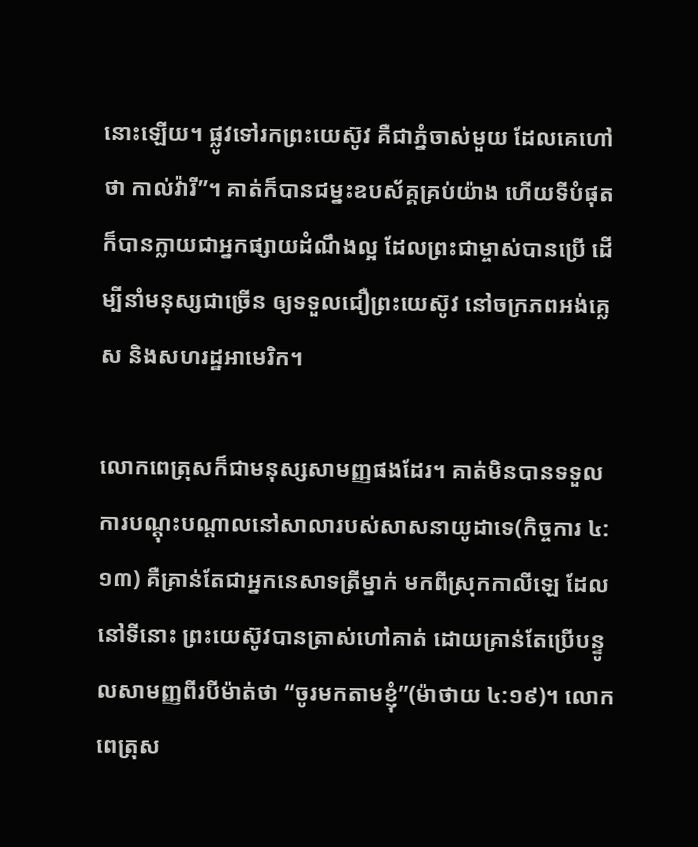នោះឡើយ។ ផ្លូវទៅរកព្រះយេស៊ូវ គឺជាភ្នំចាស់មួយ ដែលគេហៅថា កាល់វ៉ារី”។ គាត់ក៏បានជម្នះឧបស័គ្គគ្រប់យ៉ាង ហើយទីបំផុត ក៏បានក្លាយជាអ្នកផ្សាយដំណឹងល្អ ដែលព្រះជាម្ចាស់បានប្រើ ដើម្បីនាំមនុស្សជាច្រើន ឲ្យទទួលជឿព្រះយេស៊ូវ នៅចក្រភពអង់គ្លេស និងសហរដ្ឋអាមេរិក។

លោកពេត្រុសក៏ជាមនុស្សសាមញ្ញផងដែរ។ គាត់មិនបានទទួលការបណ្តុះបណ្តាលនៅសាលារបស់សាសនាយូដាទេ(កិច្ចការ ៤:១៣) គឺគ្រាន់តែជាអ្នកនេសាទត្រីម្នាក់ មកពីស្រុកកាលីឡេ ដែលនៅទីនោះ ព្រះយេស៊ូវបានត្រាស់ហៅគាត់ ដោយគ្រាន់តែប្រើបន្ទូលសាមញ្ញពីរបីម៉ាត់ថា “ចូរមកតាមខ្ញុំ”(ម៉ាថាយ ៤:១៩)។ លោកពេត្រុស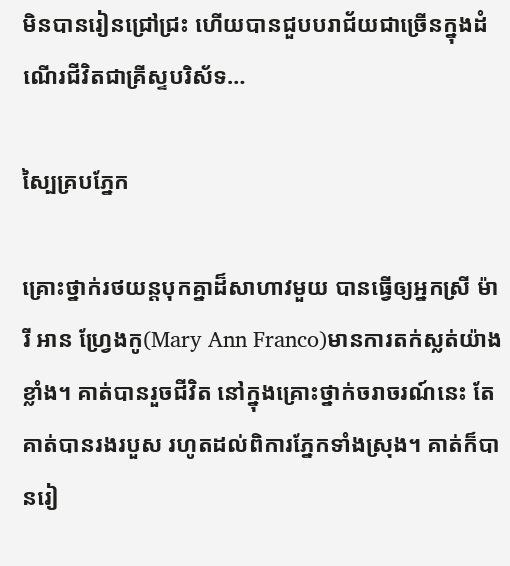មិនបានរៀនជ្រៅជ្រះ ហើយបានជួបបរាជ័យជាច្រើនក្នុងដំណើរជីវិតជាគ្រីស្ទបរិស័ទ…

ស្បៃគ្របភ្នែក

គ្រោះថ្នាក់រថយន្តបុកគ្នាដ៏សាហាវមួយ បានធ្វើឲ្យអ្នកស្រី ម៉ារី អាន ហ្វ្រែងកូ(Mary Ann Franco)មានការតក់ស្លត់យ៉ាងខ្លាំង។ គាត់បានរួចជីវិត នៅក្នុងគ្រោះថ្នាក់ចរាចរណ៍នេះ តែគាត់បានរងរបួស រហូតដល់ពិការភ្នែកទាំងស្រុង។ គាត់ក៏បានរៀ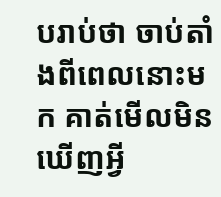បរាប់ថា ចាប់តាំងពីពេលនោះមក គាត់មើលមិនឃើញអ្វី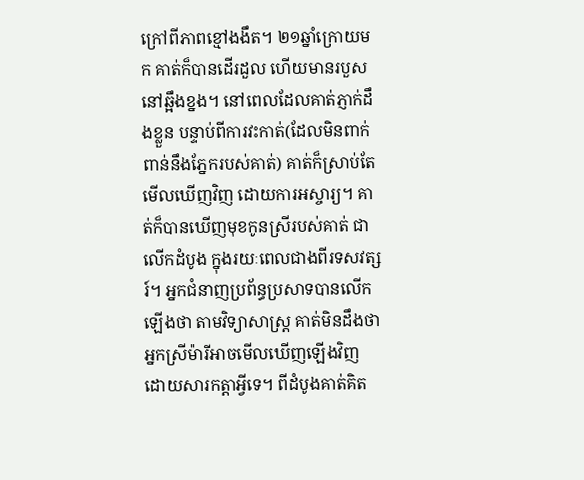ក្រៅពីភាពខ្មៅងងឹត។ ២១ឆ្នាំក្រោយមក គាត់ក៏បានដើរដួល ហើយមានរបួសនៅឆ្អឹងខ្នង។ នៅពេលដែលគាត់ភ្ញាក់ដឹងខ្លួន បន្ទាប់ពីការវះកាត់(ដែលមិនពាក់ពាន់នឹងភ្នែករបស់គាត់) គាត់ក៏ស្រាប់តែមើលឃើញវិញ ដោយការអស្ចារ្យ។ គាត់ក៏បានឃើញមុខកូនស្រីរបស់គាត់ ជាលើកដំបូង ក្នុងរយៈពេលជាងពីរទសវត្សរ៍។ អ្នកជំនាញប្រព័ន្ធប្រសាទបានលើកឡើងថា តាមវិទ្យាសាស្ត្រ គាត់មិនដឹងថា អ្នកស្រីម៉ារីអាចមើលឃើញឡើងវិញ ដោយសារកត្តាអ្វីទេ។ ពីដំបូងគាត់គិត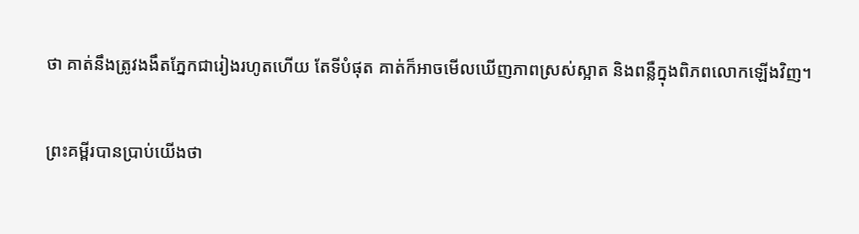ថា គាត់នឹងត្រូវងងឹតភ្នែកជារៀងរហូតហើយ តែទីបំផុត គាត់ក៏អាចមើលឃើញភាពស្រស់ស្អាត និងពន្លឺក្នុងពិភពលោកឡើងវិញ។

ព្រះគម្ពីរបានប្រាប់យើងថា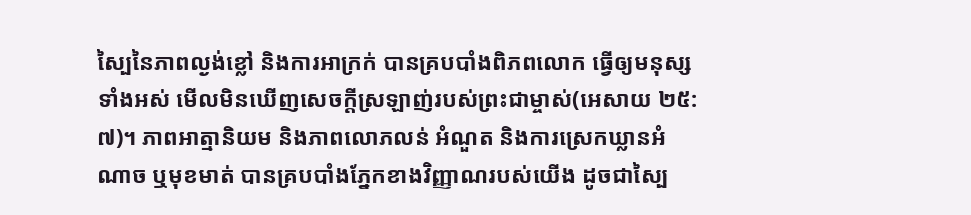ស្បៃនៃភាពល្ងង់ខ្លៅ និងការអាក្រក់ បានគ្របបាំងពិភពលោក ធ្វើឲ្យមនុស្សទាំងអស់ មើលមិនឃើញសេចក្តីស្រឡាញ់របស់ព្រះជាម្ចាស់(អេសាយ ២៥:៧)។ ភាពអាត្មានិយម និងភាពលោភលន់ អំណួត និងការស្រេកឃ្លានអំណាច ឬមុខមាត់ បានគ្របបាំងភ្នែកខាងវិញ្ញាណរបស់យើង ដូចជាស្បៃ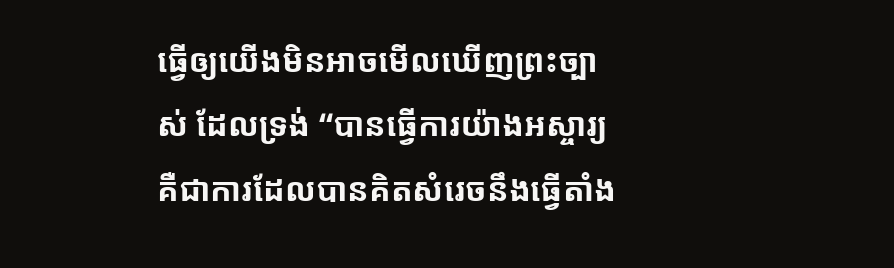ធ្វើឲ្យយើងមិនអាចមើលឃើញព្រះច្បាស់ ដែលទ្រង់ “បានធ្វើការយ៉ាងអស្ចារ្យ គឺជាការដែលបានគិតសំរេចនឹងធ្វើតាំង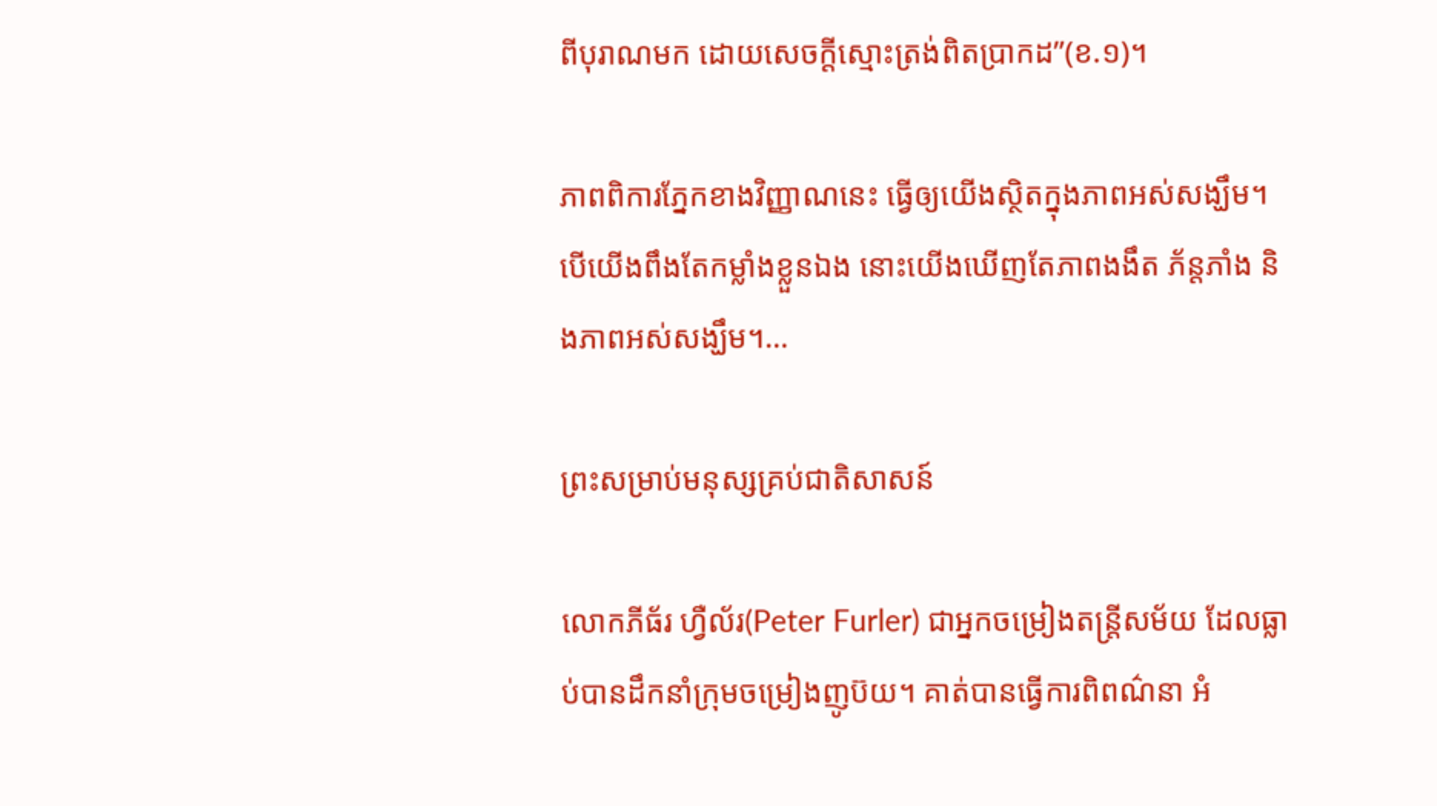ពីបុរាណមក ដោយសេចក្តីស្មោះត្រង់ពិតប្រាកដ”(ខ.១)។

ភាពពិការភ្នែកខាងវិញ្ញាណនេះ ធ្វើឲ្យយើងស្ថិតក្នុងភាពអស់សង្ឃឹម។ បើយើងពឹងតែកម្លាំងខ្លួនឯង នោះយើងឃើញតែភាពងងឹត ភ័ន្តភាំង និងភាពអស់សង្ឃឹម។…

ព្រះសម្រាប់មនុស្សគ្រប់ជាតិសាសន៍

លោកភីធ័រ ហ្វឺល័រ(Peter Furler) ជាអ្នកចម្រៀងតន្រ្តីសម័យ ដែលធ្លាប់បានដឹកនាំក្រុមចម្រៀងញូប៊យ។ គាត់បានធ្វើការពិពណ៌នា អំ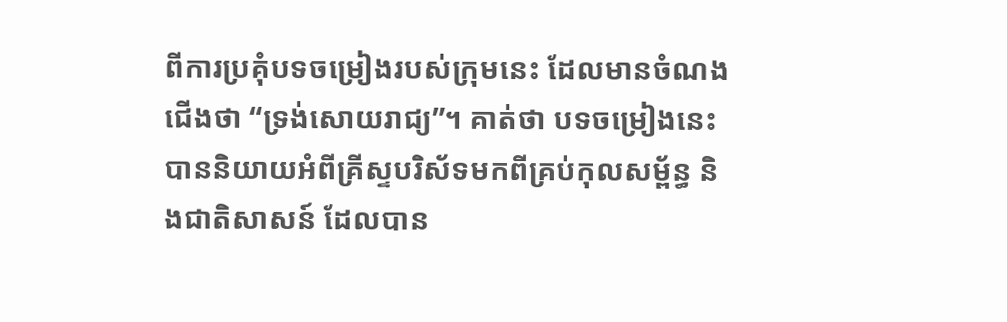ពីការប្រគុំបទចម្រៀងរបស់ក្រុមនេះ ដែលមានចំណងជើងថា “ទ្រង់សោយរាជ្យ”។ គាត់ថា បទចម្រៀងនេះបាននិយាយអំពីគ្រីស្ទបរិស័ទមកពីគ្រប់កុលសម្ព័ន្ធ និងជាតិសាសន៍ ដែលបាន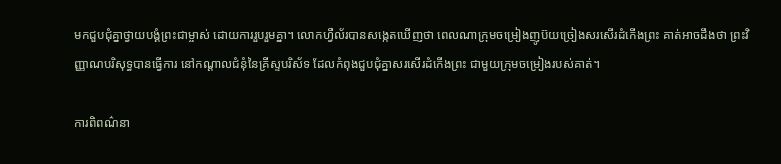មកជួបជុំគ្នាថ្វាយបង្គំព្រះជាម្ចាស់ ដោយការរួបរួមគ្នា។ លោកហ្វឺល័របានសង្កេតឃើញថា ពេលណាក្រុមចម្រៀងញូប៊យច្រៀងសរសើរដំកើងព្រះ គាត់អាចដឹងថា ព្រះវិញ្ញាណបរិសុទ្ធបានធ្វើការ នៅកណ្តាលជំនុំនៃគ្រីស្ទបរិស័ទ ដែលកំពុងជួបជុំគ្នាសរសើរដំកើងព្រះ ជាមួយក្រុមចម្រៀងរបស់គាត់។

ការពិពណ៌នា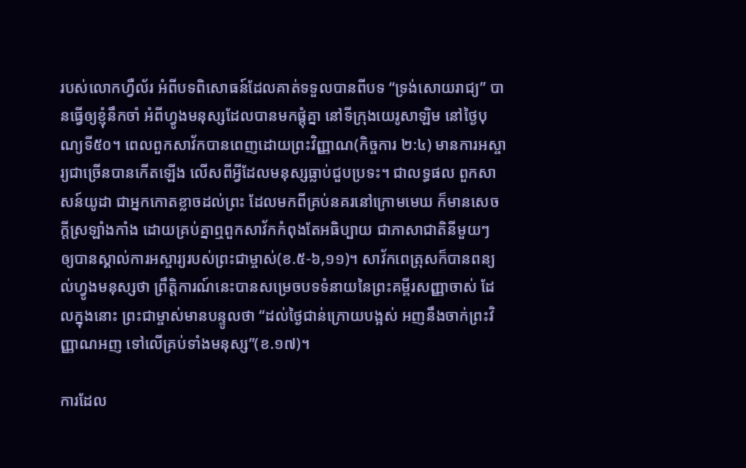របស់លោកហ្វឺល័រ អំពីបទពិសោធន៍ដែលគាត់ទទួលបានពីបទ “ទ្រង់សោយរាជ្យ” បានធ្វើឲ្យខ្ញុំនឹកចាំ អំពីហ្វូងមនុស្សដែលបានមកផ្តុំគ្នា នៅទីក្រុងយេរូសាឡិម នៅថ្ងៃបុណ្យទី៥០។ ពេលពួកសាវ័កបានពេញដោយព្រះវិញ្ញាណ(កិច្ចការ ២:៤) មានការអស្ចារ្យជាច្រើនបានកើតឡើង លើសពីអ្វីដែលមនុស្សធ្លាប់ជួបប្រទះ។ ជាលទ្ធផល ពួកសាសន៍យូដា ជាអ្នកកោតខ្លាចដល់ព្រះ ដែលមកពីគ្រប់នគរនៅក្រោមមេឃ ក៏មានសេចក្តីស្រឡាំងកាំង ដោយគ្រប់គ្នាឮពួកសាវ័កកំពុងតែអធិប្បាយ ជាភាសាជាតិនីមួយៗ ឲ្យបានស្គាល់ការអស្ចារ្យរបស់ព្រះជាម្ចាស់(ខ.៥-៦,១១)។ សាវ័កពេត្រុសក៏បានពន្យល់ហ្វូងមនុស្សថា ព្រឹត្តិការណ៍នេះបានសម្រេចបទទំនាយនៃព្រះគម្ពីរសញ្ញាចាស់ ដែលក្នុងនោះ ព្រះជាម្ចាស់មានបន្ទូលថា “ដល់ថ្ងៃជាន់ក្រោយបង្អស់ អញនឹងចាក់ព្រះវិញ្ញាណអញ ទៅលើគ្រប់ទាំងមនុស្ស”(ខ.១៧)។

ការដែល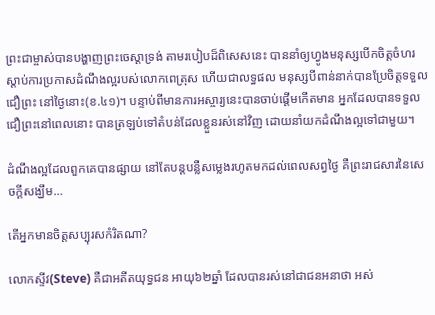ព្រះជាម្ចាស់បានបង្ហាញព្រះចេស្តាទ្រង់ តាមរបៀបដ៏ពិសេសនេះ បាននាំឲ្យហ្វូងមនុស្សបើកចិត្តចំហរស្តាប់ការប្រកាសដំណឹងល្អរបស់លោកពេត្រុស ហើយជាលទ្ធផល មនុស្សបីពាន់នាក់បានប្រែចិត្តទទួលជឿព្រះ នៅថ្ងៃនោះ(ខ.៤១)។ បន្ទាប់ពីមានការអស្ចារ្យនេះបានចាប់ផ្តើមកើតមាន អ្នកដែលបានទទួលជឿព្រះនៅពេលនោះ បានត្រឡប់ទៅតំបន់ដែលខ្លួនរស់នៅវិញ ដោយនាំយកដំណឹងល្អទៅជាមួយ។

ដំណឹងល្អដែលពួកគេបានផ្សាយ នៅតែបន្តបន្លឺសម្លេងរហូតមកដល់ពេលសព្វថ្ងៃ គឺព្រះរាជសារនៃសេចក្តីសង្ឃឹម…

តើអ្នកមានចិត្តសប្បុរសកំរិតណា?

លោកស្ទីវ(Steve) គឺជាអតីតយុទ្ធជន អាយុ៦២ឆ្នាំ ដែលបានរស់នៅជាជនអនាថា អស់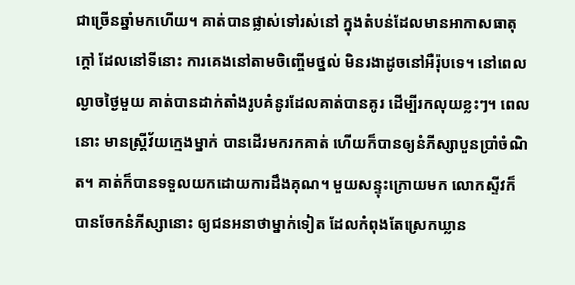ជាច្រើនឆ្នាំមកហើយ។ គាត់បានផ្លាស់ទៅរស់នៅ ក្នុងតំបន់ដែលមានអាកាសធាតុក្តៅ ដែលនៅទីនោះ ការគេងនៅតាមចិញ្ចើមថ្នល់ មិនរងាដូចនៅអឺរ៉ុបទេ។ នៅពេលល្ងាចថ្ងៃមួយ គាត់បានដាក់តាំងរូបគំនូរដែលគាត់បានគូរ ដើម្បីរកលុយខ្លះៗ។ ពេលនោះ មានស្រ្តីវ័យក្មេងម្នាក់ បានដើរមករកគាត់ ហើយក៏បានឲ្យនំភីស្សាបួនប្រាំចំណិត។ គាត់ក៏បានទទួលយកដោយការដឹងគុណ។ មួយសន្ទុះក្រោយមក លោកស្ទីវក៏បានចែកនំភីស្សានោះ ឲ្យជនអនាថាម្នាក់ទៀត ដែលកំពុងតែស្រេកឃ្លាន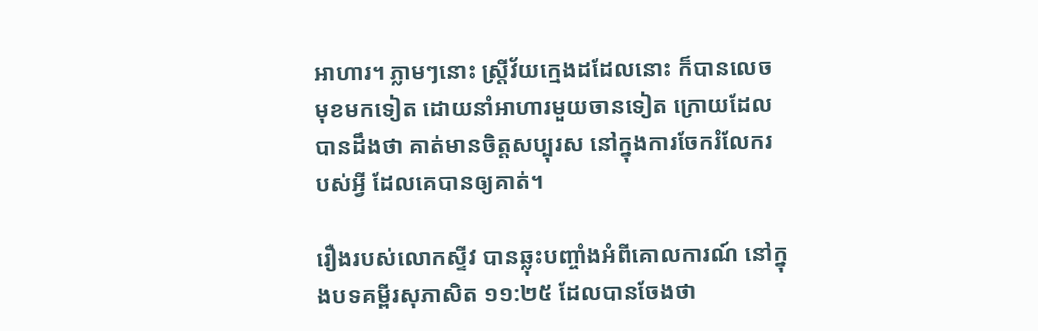អាហារ។ ភ្លាមៗនោះ ស្រី្តវ័យក្មេងដដែលនោះ ក៏បានលេចមុខមកទៀត ដោយនាំអាហារមួយចានទៀត ក្រោយដែលបានដឹងថា គាត់មានចិត្តសប្បុរស នៅក្នុងការចែករំលែករបស់អ្វី ដែលគេបានឲ្យគាត់។

រឿងរបស់លោកស្ទីវ បានឆ្លុះបញ្ចាំងអំពីគោលការណ៍ នៅក្នុងបទគម្ពីរសុភាសិត ១១:២៥ ដែលបានចែងថា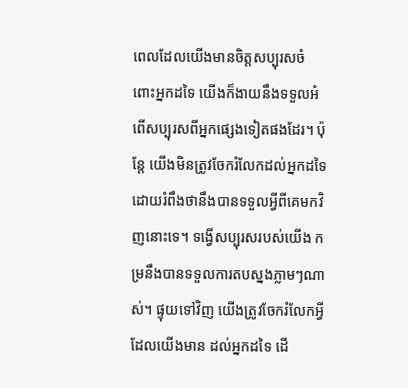ពេលដែលយើងមានចិត្តសប្បុរសចំពោះអ្នកដទៃ យើងក៏ងាយនឹងទទួលអំពើសប្បុរសពីអ្នកផ្សេងទៀតផងដែរ។ ប៉ុន្តែ យើងមិនត្រូវចែករំលែកដល់អ្នកដទៃ ដោយរំពឹងថានឹងបានទទួលអ្វីពីគេមកវិញនោះទេ។ ទង្វើសប្បុរសរបស់យើង កម្រនឹងបានទទួលការតបស្នងភ្លាមៗណាស់។ ផ្ទុយទៅវិញ យើងត្រូវចែករំលែកអ្វីដែលយើងមាន ដល់អ្នកដទៃ ដើ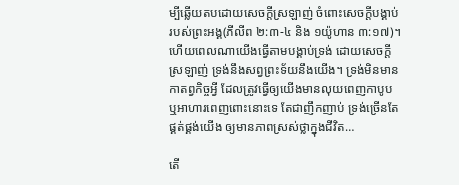ម្បីឆ្លើយតបដោយសេចក្តីស្រឡាញ់ ចំពោះសេចក្តីបង្គាប់របស់ព្រះអង្គ(ភីលីព ២:៣-៤ និង ១យ៉ូហាន ៣:១៧)។ ហើយពេលណាយើងធ្វើតាមបង្គាប់ទ្រង់ ដោយសេចក្តីស្រឡាញ់ ទ្រង់នឹងសព្វព្រះទ័យនឹងយើង។ ទ្រង់មិនមានកាតព្វកិច្ចអ្វី ដែលត្រូវធ្វើឲ្យយើងមានលុយពេញកាបូប ឬអាហារពេញពោះនោះទេ តែជាញឹកញាប់ ទ្រង់ច្រើនតែផ្គត់ផ្គង់យើង ឲ្យមានភាពស្រស់ថ្លាក្នុងជីវិត…

តើ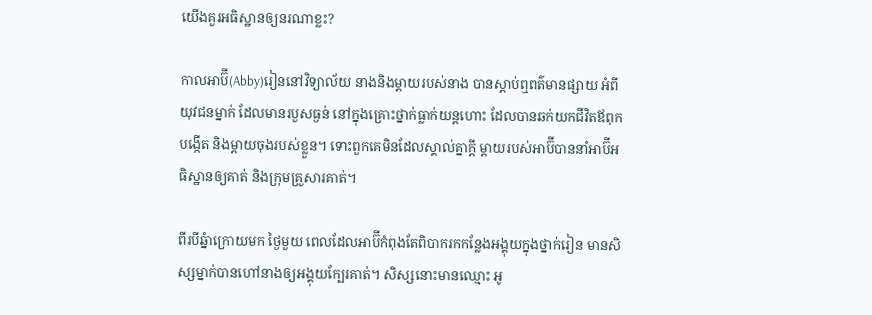យើងគួរអធិស្ឋានឲ្យនរណាខ្លះ?

កាលអាប៊ី(Abby)រៀននៅវិទ្យាល័យ នាងនិងម្តាយរបស់នាង បានស្តាប់ឮពត៌មានផ្សាយ អំពីយុវជនម្នាក់ ដែលមានរបួសធ្ងន់ នៅក្នុងគ្រោះថ្នាក់ធ្លាក់យន្តហោះ ដែលបានឆក់យកជីវិតឪពុកបង្កើត និងម្តាយចុងរបស់ខ្លួន។ ទោះពួកគេមិនដែលស្គាល់គ្នាក្តី ម្តាយរបស់អាប៊ីបាននាំអាប៊ីអធិស្ឋានឲ្យគាត់ និងក្រុមគ្រួសារគាត់។

ពីរបីឆ្នំាក្រោយមក ថ្ងៃមួយ ពេលដែលអាប៊ីកំពុងតែពិបាករកកន្លែងអង្គុយក្នុងថ្នាក់រៀន មានសិស្សម្នាក់បានហៅនាងឲ្យអង្គុយក្បែរគាត់។ សិស្សនោះមានឈ្មោះ អូ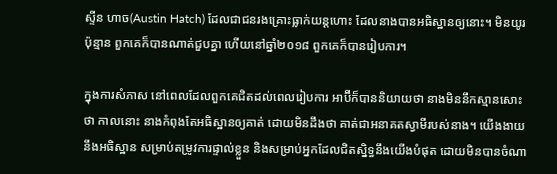ស្ទីន ហាច(Austin Hatch) ដែលជាជនរងគ្រោះធ្លាក់យន្តហោះ ដែលនាងបានអធិស្ឋានឲ្យនោះ។ មិនយូរប៉ុន្មាន ពួកគេក៏បានណាត់ជួបគ្នា ហើយនៅឆ្នាំ២០១៨ ពួកគេក៏បានរៀបការ។

ក្នុងការសំភាស នៅពេលដែលពួកគេជិតដល់ពេលរៀបការ អាប៊ីក៏បាននិយាយថា នាងមិននឹកស្មានសោះថា កាលនោះ នាងកំពុងតែអធិស្ឋានឲ្យគាត់ ដោយមិនដឹងថា គាត់ជាអនាគតស្វាមីរបស់នាង។ យើងងាយនឹងអធិស្ឋាន សម្រាប់តម្រូវការផ្ទាល់ខ្លួន និងសម្រាប់អ្នកដែលជិតស្និទ្ធនឹងយើងបំផុត ដោយមិនបានចំណា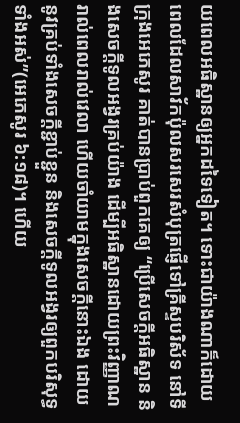យពេលអធិស្ឋានឲ្យអ្នកដទៃទៀត។ ទោះជាយ៉ាងណាក៏ដោយ ពេលដែលសាវ័កប៉ុលសរសេរសំបុត្រផ្ញើទៅគ្រីស្ទបរិស័ទ នៅទីក្រុងអេភេសូរ គាត់បានប្រាប់ពួកគេឲ្យ “ប្រើសេចក្តីអធិស្ឋាន និងសេចក្តីទូលអង្វរគ្រប់យ៉ាង ដើម្បីអធិស្ឋានដោយព្រះវិញ្ញាណរាល់ពេលរាល់វេលា ហើយចាំយាមក្នុងសេចក្តីនោះឯង ដោយនូវគ្រប់ទាំងសេចក្តីខ្ជាប់ខ្ជួន និងសេចក្តីទូលអង្វរឲ្យពួកបរិសុទ្ធទាំងអស់”(អេភេសូរ ៦:១៨)។ ហើយ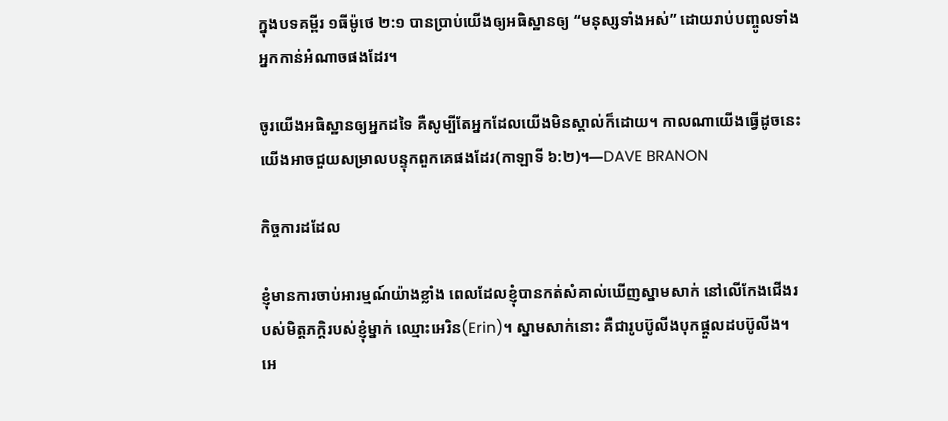ក្នុងបទគម្ពីរ ១ធីម៉ូថេ ២:១ បានប្រាប់យើងឲ្យអធិស្ឋានឲ្យ “មនុស្សទាំងអស់” ដោយរាប់បញ្ចូលទាំងអ្នកកាន់អំណាចផងដែរ។

ចូរយើងអធិស្ឋានឲ្យអ្នកដទៃ គឺសូម្បីតែអ្នកដែលយើងមិនស្គាល់ក៏ដោយ។ កាលណាយើងធ្វើដូចនេះ យើងអាចជួយសម្រាលបន្ទុកពួកគេផងដែរ(កាឡាទី ៦:២)។—DAVE BRANON

កិច្ចការដដែល

ខ្ញុំមានការចាប់អារម្មណ៍យ៉ាងខ្លាំង ពេលដែលខ្ញុំបានកត់សំគាល់ឃើញស្នាមសាក់ នៅលើកែងជើងរបស់មិត្តភក្តិរបស់ខ្ញុំម្នាក់ ឈ្មោះអេរិន(Erin)។ ស្នាមសាក់នោះ គឺជារូបប៊ូលីងបុកផ្តួលដបប៊ូលីង។ អេ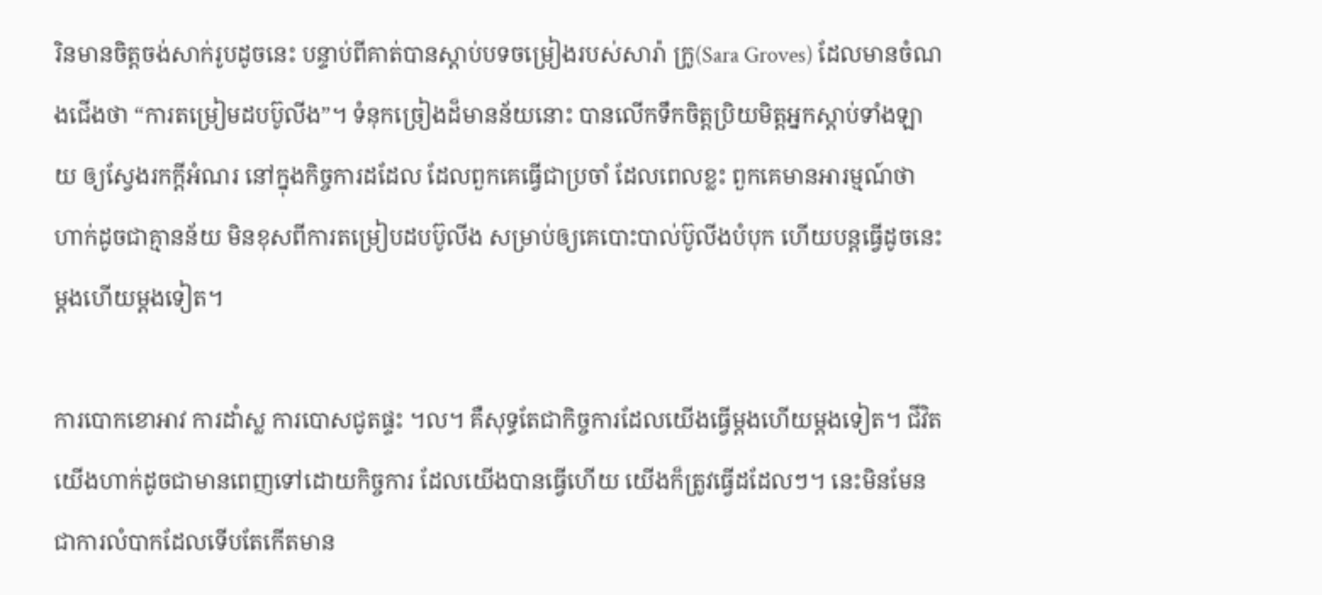រិនមានចិត្តចង់សាក់រូបដូចនេះ បន្ទាប់ពីគាត់បានស្តាប់បទចម្រៀងរបស់សារ៉ា ក្រូ(Sara Groves) ដែលមានចំណងជើងថា “ការតម្រៀមដបប៊ូលីង”។ ទំនុកច្រៀងដ៏មានន័យនោះ បានលើកទឹកចិត្តប្រិយមិត្តអ្នកស្តាប់ទាំងឡាយ ឲ្យស្វែងរកក្តីអំណរ នៅក្នុងកិច្ចការដដែល ដែលពួកគេធ្វើជាប្រចាំ ដែលពេលខ្លះ ពួកគេមានអារម្មណ៍ថា ហាក់ដូចជាគ្មានន័យ មិនខុសពីការតម្រៀបដបប៊ូលីង សម្រាប់ឲ្យគេបោះបាល់ប៊ូលីងបំបុក ហើយបន្តធ្វើដូចនេះម្តងហើយម្តងទៀត។

ការបោកខោអាវ ការដាំស្ល ការបោសជូតផ្ទះ ។ល។ គឺសុទ្ធតែជាកិច្ចការដែលយើងធ្វើម្តងហើយម្តងទៀត។ ជីវិតយើងហាក់ដូចជាមានពេញទៅដោយកិច្ចការ ដែលយើងបានធ្វើហើយ យើងក៏ត្រូវធ្វើដដែលៗ។ នេះមិនមែនជាការលំបាកដែលទើបតែកើតមាន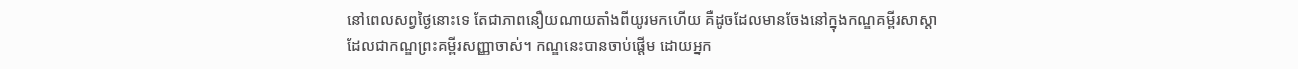នៅពេលសព្វថ្ងៃនោះទេ តែជាភាពនឿយណាយតាំងពីយូរមកហើយ គឺដូចដែលមានចែងនៅក្នុងកណ្ឌគម្ពីរសាស្តា ដែលជាកណ្ឌព្រះគម្ពីរសញ្ញាចាស់។ កណ្ឌនេះបានចាប់ផ្តើម ដោយអ្នក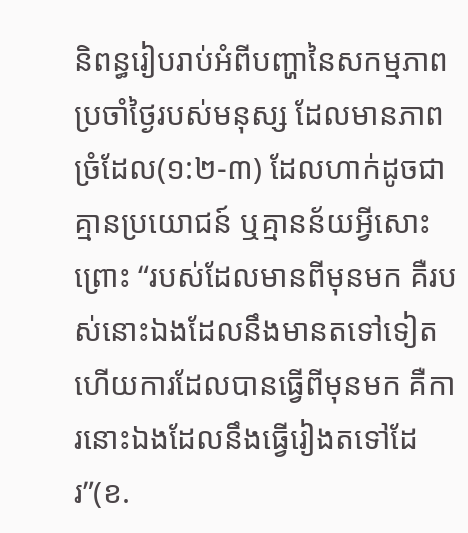និពន្ធរៀបរាប់អំពីបញ្ហានៃសកម្មភាពប្រចាំថ្ងៃរបស់មនុស្ស ដែលមានភាពច្រំដែល(១:២-៣) ដែលហាក់ដូចជាគ្មានប្រយោជន៍ ឬគ្មានន័យអ្វីសោះ ព្រោះ “របស់ដែលមានពីមុនមក គឺរបស់នោះឯងដែលនឹងមានតទៅទៀត ហើយការដែលបានធ្វើពីមុនមក គឺការនោះឯងដែលនឹងធ្វើរៀងតទៅដែរ”(ខ.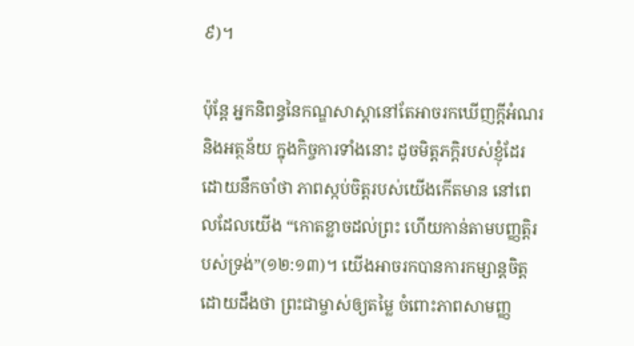៩)។

ប៉ុន្តែ អ្នកនិពន្ធនៃកណ្ឌសាស្តានៅតែអាចរកឃើញក្តីអំណរ និងអត្ថន័យ ក្នុងកិច្ចការទាំងនោះ ដូចមិត្តភក្តិរបស់ខ្ញុំដែរ ដោយនឹកចាំថា ភាពស្កប់ចិត្តរបស់យើងកើតមាន នៅពេលដែលយើង “កោតខ្លាចដល់ព្រះ ហើយកាន់តាមបញ្ញត្តិរបស់ទ្រង់”(១២:១៣)។ យើងអាចរកបានការកម្សាន្តចិត្ត ដោយដឹងថា ព្រះជាម្ចាស់ឲ្យតម្លៃ ចំពោះភាពសាមញ្ញ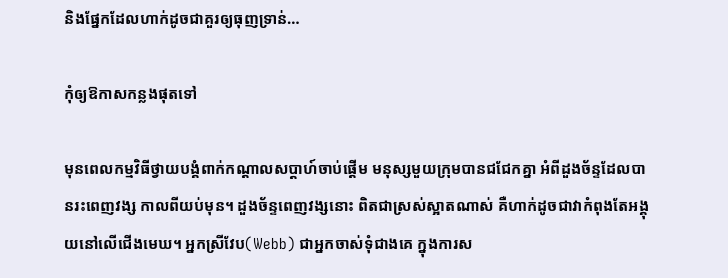និងផ្នែកដែលហាក់ដូចជាគួរឲ្យធុញទ្រាន់…

កុំឲ្យឱកាសកន្លងផុតទៅ

មុនពេលកម្មវិធីថ្វាយបង្គំពាក់កណ្តាលសប្តាហ៍ចាប់ផ្តើម មនុស្សមួយក្រុមបានជជែកគ្នា អំពីដួងច័ន្ទដែលបានរះពេញវង្ស កាលពីយប់មុន។ ដួងច័ន្ទពេញវង្សនោះ ពិតជាស្រស់ស្អាតណាស់ គឺហាក់ដូចជាវាកំពុងតែអង្គុយនៅលើជើងមេឃ។ អ្នកស្រីវែប(Webb) ជាអ្នកចាស់ទុំជាងគេ ក្នុងការស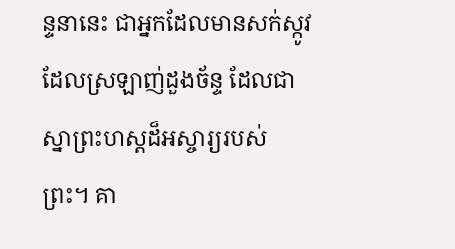ន្ទនានេះ ជាអ្នកដែលមានសក់ស្កូវ ដែលស្រឡាញ់ដួងច័ន្ទ ដែលជាស្នាព្រះហស្តដ៏អស្ចារ្យរបស់ព្រះ។ គា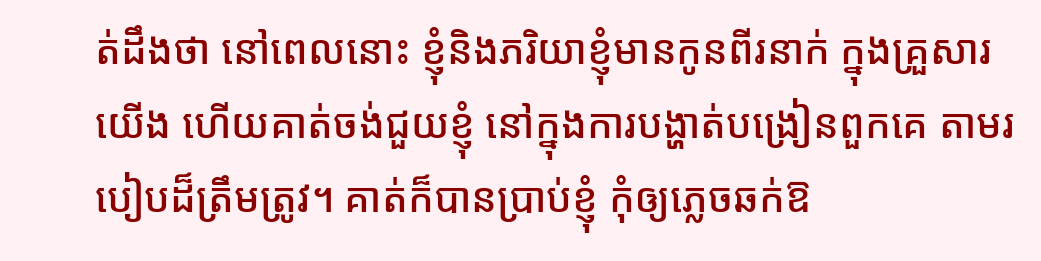ត់ដឹងថា នៅពេលនោះ ខ្ញុំនិងភរិយាខ្ញុំមានកូនពីរនាក់ ក្នុងគ្រួសារយើង ហើយគាត់ចង់ជួយខ្ញុំ នៅក្នុងការបង្ហាត់បង្រៀនពួកគេ តាមរបៀបដ៏ត្រឹមត្រូវ។ គាត់ក៏បានប្រាប់ខ្ញុំ កុំឲ្យភ្លេចឆក់ឱ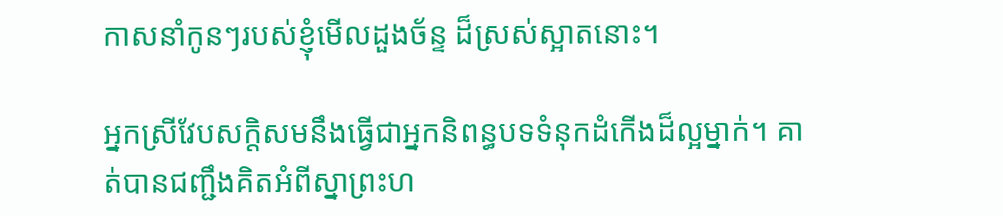កាសនាំកូនៗរបស់ខ្ញុំមើលដួងច័ន្ទ ដ៏ស្រស់ស្អាតនោះ។

អ្នកស្រីវែបសក្តិសមនឹងធ្វើជាអ្នកនិពន្ធបទទំនុកដំកើងដ៏ល្អម្នាក់។ គាត់បានជញ្ជឹងគិតអំពីស្នាព្រះហ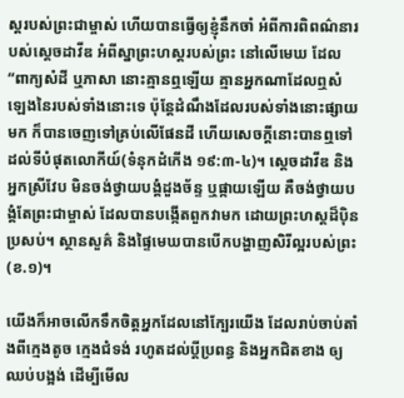ស្តរបស់ព្រះជាម្ចាស់ ហើយបានធ្វើឲ្យខ្ញុំនឹកចាំ អំពីការពិពណ៌នារបស់ស្តេចដាវីឌ អំពីស្នាព្រះហស្តរបស់ព្រះ នៅលើមេឃ ដែល “ពាក្យសំដី ឬភាសា នោះគ្មានឮឡើយ គ្មានអ្នកណាដែលឮសំឡេងនៃរបស់ទាំងនោះទេ ប៉ុន្តែដំណឹងដែលរបស់ទាំងនោះផ្សាយមក ក៏បានចេញទៅគ្រប់លើផែនដី ហើយសេចក្តីនោះបានឮទៅដល់ទីបំផុតលោកីយ៍(ទំនុកដំកើង ១៩:៣-៤)។ ស្តេចដាវីឌ និងអ្នកស្រីវែប មិនចង់ថ្វាយបង្គំដួងច័ន្ទ ឬផ្កាយឡើយ គឺចង់ថ្វាយបង្គំតែព្រះជាម្ចាស់ ដែលបានបង្កើតពួកវាមក ដោយព្រះហស្តដ៏ប៉ិនប្រសប់។ ស្ថានសួគ៌ និងផ្ទៃមេឃបានបើកបង្ហាញសិរីល្អរបស់ព្រះ(ខ.១)។

យើងក៏អាចលើកទឹកចិត្តអ្នកដែលនៅក្បែរយើង ដែលរាប់ចាប់តាំងពីក្មេងតូច ក្មេងជំទង់ រហូតដល់ប្តីប្រពន្ធ និងអ្នកជិតខាង ឲ្យឈប់បង្អង់ ដើម្បីមើល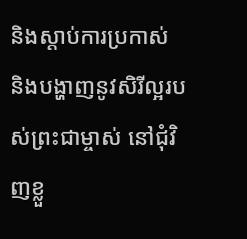និងស្តាប់ការប្រកាស់ និងបង្ហាញនូវសិរីល្អរបស់ព្រះជាម្ចាស់ នៅជុំវិញខ្លួ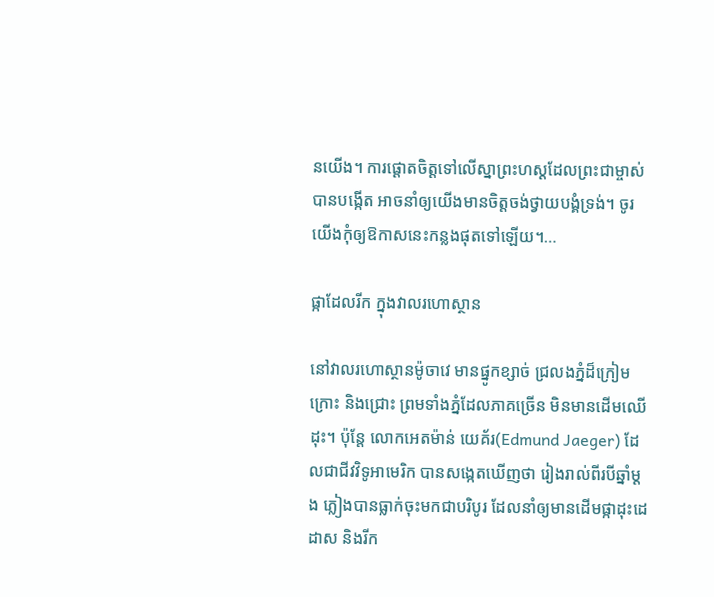នយើង។ ការផ្តោតចិត្តទៅលើស្នាព្រះហស្តដែលព្រះជាម្ចាស់បានបង្កើត អាចនាំឲ្យយើងមានចិត្តចង់ថ្វាយបង្គំទ្រង់។ ចូរយើងកុំឲ្យឱកាសនេះកន្លងផុតទៅឡើយ។…

ផ្កាដែលរីក ក្នុងវាលរហោស្ថាន

នៅវាលរហោស្ថានម៉ូចាវេ មានផ្នូកខ្សាច់ ជ្រលងភ្នំដ៏ក្រៀមក្រោះ និងជ្រោះ ព្រមទាំងភ្នំដែលភាគច្រើន មិនមានដើមឈើដុះ។ ប៉ុន្តែ លោកអេតម៉ាន់ យេគ័រ(Edmund Jaeger) ដែលជាជីវវិទូអាមេរិក បានសង្កេតឃើញថា រៀងរាល់ពីរបីឆ្នាំម្តង ភ្លៀងបានធ្លាក់ចុះមកជាបរិបូរ ដែលនាំឲ្យមានដើមផ្កាដុះដេដាស និងរីក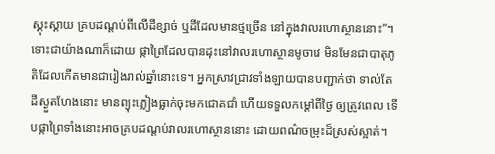ស្គុះស្គាយ គ្របដណ្តប់ពីលើដីខ្សាច់ ឬដីដែលមានថ្មច្រើន នៅក្នុងវាលរហោស្ថាននោះ”។ ទោះជាយ៉ាងណាក៏ដោយ ផ្កាព្រៃដែលបានដុះនៅវាលរហោស្ថានមូចាវេ មិនមែនជាបាតុភូតិដែលកើតមានជារៀងរាល់ឆ្នាំនោះទេ។ អ្នកស្រាវជ្រាវទាំងឡាយបានបញ្ជាក់ថា ទាល់តែដីស្ងួតហែងនោះ មានព្យុះភ្លៀងធ្លាក់ចុះមកជោគជាំ ហើយទទួលកម្តៅពីថ្ងៃ ឲ្យត្រូវពេល ទើបផ្កាព្រៃទាំងនោះអាចគ្របដណ្តប់វាលរហោស្ថាននោះ ដោយពណ៌ចម្រុះដ៏ស្រស់ស្អាត់។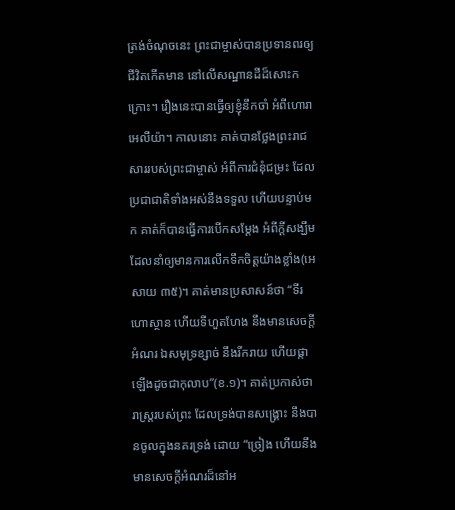ត្រង់ចំណុចនេះ ព្រះជាម្ចាស់បានប្រទានពរឲ្យជីវិតកើតមាន នៅលើសណ្ឋានដីដ៏សោះកក្រោះ។ រឿងនេះបានធ្វើឲ្យខ្ញុំនឹកចាំ អំពីហោរាអេលីយ៉ា។ កាលនោះ គាត់បានថ្លែងព្រះរាជសាររបស់ព្រះជាម្ចាស់ អំពីការជំនុំជម្រះ ដែលប្រជាជាតិទាំងអស់នឹងទទួល ហើយបន្ទាប់មក គាត់ក៏បានធ្វើការបើកសម្តែង អំពីក្តីសង្ឃឹម ដែលនាំឲ្យមានការលើកទឹកចិត្តយ៉ាងខ្លាំង(អេសាយ ៣៥)។ គាត់មានប្រសាសន៍ថា “ទីរហោស្ថាន ហើយទីហួតហែង នឹងមានសេចក្តីអំណរ ឯសមុទ្រខ្សាច់ នឹងរីករាយ ហើយផ្កាឡើងដូចជាកុលាប”(ខ.១)។ គាត់ប្រកាស់ថា រាស្រ្តរបស់ព្រះ ដែលទ្រង់បានសង្រ្គោះ នឹងបានចូលក្នុងនគរទ្រង់ ដោយ “ច្រៀង ហើយនឹងមានសេចក្តីអំណរដ៏នៅអ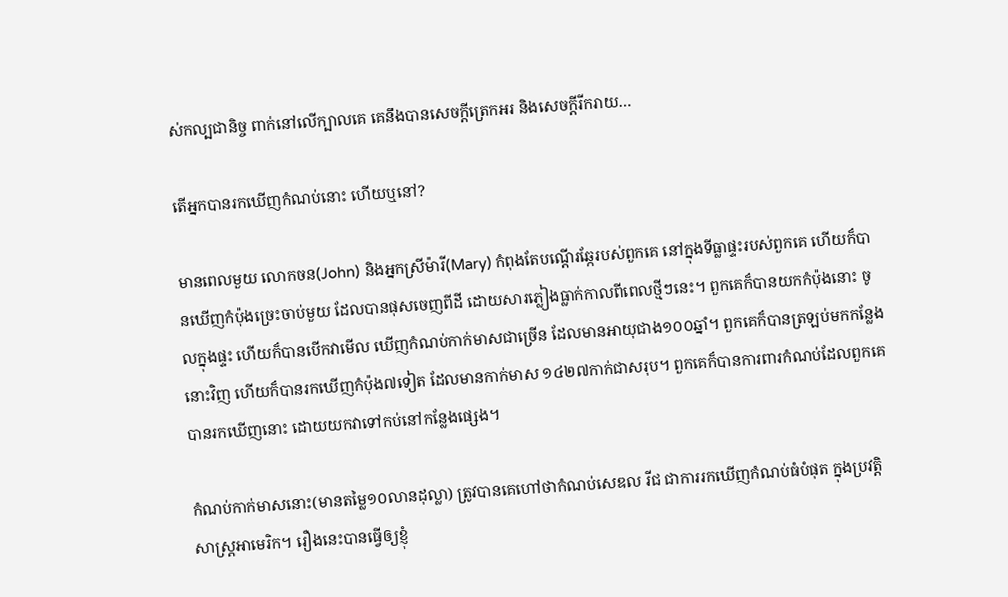ស់កល្បជានិច្ច ពាក់នៅលើក្បាលគេ គេនឹងបានសេចក្តីត្រេកអរ និងសេចក្តីរីករាយ…

តើអ្នកបានរកឃើញកំណប់នោះ ហើយឬនៅ?

មានពេលមួយ លោកចន(John) និងអ្នកស្រីម៉ារី(Mary) កំពុងតែបណ្តើរឆ្កែរបស់ពួកគេ នៅក្នុងទីធ្លាផ្ទះរបស់ពួកគេ ហើយក៏បានឃើញកំប៉ុងច្រេះចាប់មួយ ដែលបានផុសចេញពីដី ដោយសារភ្លៀងធ្លាក់កាលពីពេលថ្មីៗនេះ។ ពួកគេក៏បានយកកំប៉ុងនោះ ចូលក្នុងផ្ទះ ហើយក៏បានបើកវាមើល ឃើញកំណប់កាក់មាសជាច្រើន ដែលមានអាយុជាង១០០ឆ្នាំ។ ពួកគេក៏បានត្រឡប់មកកន្លែងនោះវិញ ហើយក៏បានរកឃើញកំប៉ុង៧ទៀត ដែលមានកាក់មាស ១៤២៧កាក់ជាសរុប។ ពួកគេក៏បានការពារកំណប់ដែលពួកគេបានរកឃើញនោះ ដោយយកវាទៅកប់នៅកន្លែងផ្សេង។

កំណប់កាក់មាសនោះ(មានតម្លៃ១០លានដុល្លា) ត្រូវបានគេហៅថាកំណប់សេឌល រីជ ជាការរកឃើញកំណប់ធំបំផុត ក្នុងប្រវត្តិសាស្រ្តអាមេរិក។ រឿងនេះបានធ្វើឲ្យខ្ញុំ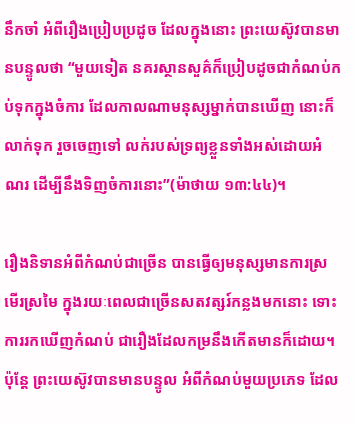នឹកចាំ អំពីរឿងប្រៀបប្រដូច ដែលក្នុងនោះ ព្រះយេស៊ូវបានមានបន្ទូលថា “មួយទៀត នគរស្ថានសួគ៌ក៏ប្រៀបដូចជាកំណប់កប់ទុកក្នុងចំការ ដែលកាលណាមនុស្សម្នាក់បានឃើញ នោះក៏លាក់ទុក រួចចេញទៅ លក់របស់ទ្រព្យខ្លួនទាំងអស់ដោយអំណរ ដើម្បីនឹងទិញចំការនោះ”(ម៉ាថាយ ១៣:៤៤)។

រឿងនិទានអំពីកំណប់ជាច្រើន បានធ្វើឲ្យមនុស្សមានការស្រមើរស្រមៃ ក្នុងរយៈពេលជាច្រើនសតវត្សរ៍កន្លងមកនោះ ទោះការរកឃើញកំណប់ ជារឿងដែលកម្រនឹងកើតមានក៏ដោយ។ ប៉ុន្តែ ព្រះយេស៊ូវបានមានបន្ទូល អំពីកំណប់មួយប្រភេទ ដែល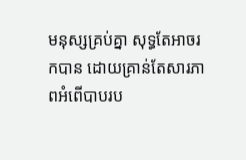មនុស្សគ្រប់គ្នា សុទ្ធតែអាចរកបាន ដោយគ្រាន់តែសារភាពអំពើបាបរប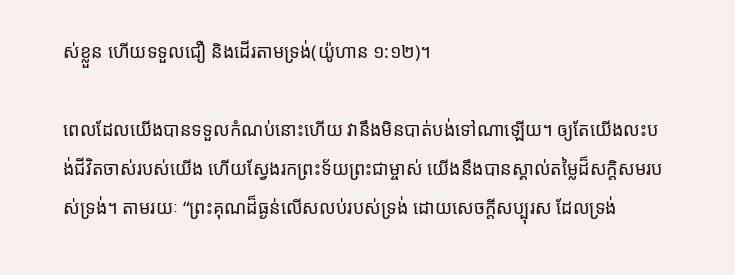ស់ខ្លួន ហើយទទួលជឿ និងដើរតាមទ្រង់(យ៉ូហាន ១:១២)។

ពេលដែលយើងបានទទួលកំណប់នោះហើយ វានឹងមិនបាត់បង់ទៅណាឡើយ។ ឲ្យតែយើងលះបង់ជីវិតចាស់របស់យើង ហើយស្វែងរកព្រះទ័យព្រះជាម្ចាស់ យើងនឹងបានស្គាល់តម្លៃដ៏សក្តិសមរបស់ទ្រង់។ តាមរយៈ “ព្រះគុណដ៏ធ្ងន់លើសលប់របស់ទ្រង់ ដោយសេចក្តីសប្បុរស ដែលទ្រង់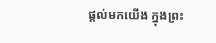ផ្តល់មកយើង ក្នុងព្រះ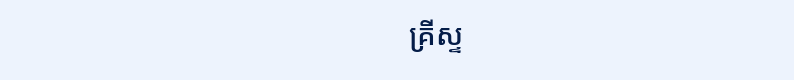គ្រីស្ទ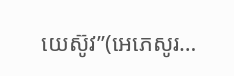យេស៊ូវ”(អេភេសូរ…